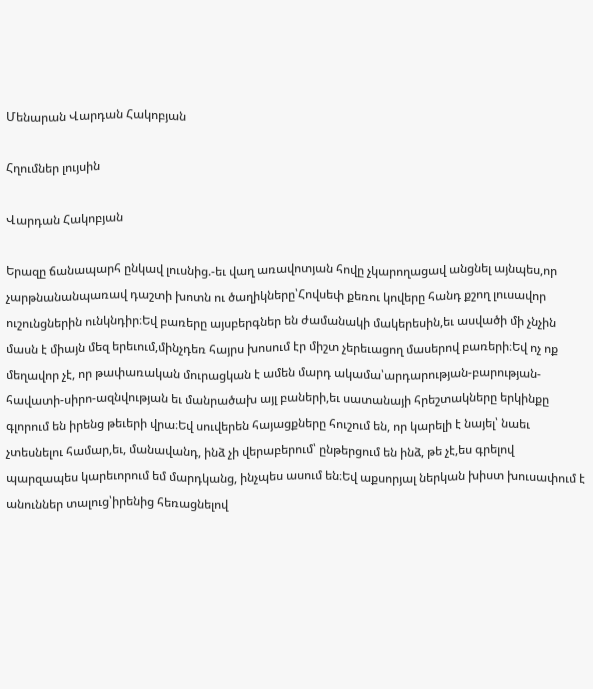Մենարան Վարդան Հակոբյան

Հղումներ լույսին

Վարդան Հակոբյան

Երազը ճանապարհ ընկավ լուսնից.-եւ վաղ առավոտյան հովը չկարողացավ անցնել այնպես,որ չարթնանանպառավ դաշտի խոտն ու ծաղիկները՝Հովսեփ քեռու կովերը հանդ քշող լուսավոր ուշունցներին ունկնդիր։Եվ բառերը այսբերգներ են ժամանակի մակերեսին,եւ ասվածի մի չնչին մասն է միայն մեզ երեւում,մինչդեռ հայրս խոսում էր միշտ չերեւացող մասերով բառերի։Եվ ոչ ոք մեղավոր չէ, որ թափառական մուրացկան է ամեն մարդ ակամա՝արդարության-բարության-հավատի-սիրո-ազնվության եւ մանրածախ այլ բաների,եւ սատանայի հրեշտակները երկինքը գլորում են իրենց թեւերի վրա։Եվ սուվերեն հայացքները հուշում են, որ կարելի է նայել՝ նաեւ չտեսնելու համար,եւ, մանավանդ, ինձ չի վերաբերում՝ ընթերցում են ինձ, թե չէ,ես գրելով պարզապես կարեւորում եմ մարդկանց, ինչպես ասում են։Եվ աքսորյալ ներկան խիստ խուսափում է անուններ տալուց՝իրենից հեռացնելով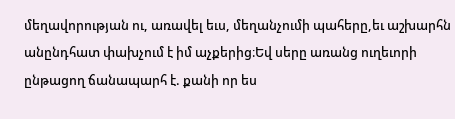մեղավորության ու, առավել եւս, մեղանչումի պահերը,եւ աշխարհն անընդհատ փախչում է իմ աչքերից։Եվ սերը առանց ուղեւորի ընթացող ճանապարհ է. քանի որ ես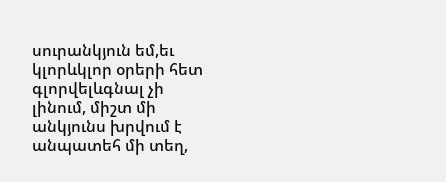սուրանկյուն եմ,եւ կլորևկլոր օրերի հետ գլորվելևգնալ չի լինում, միշտ մի անկյունս խրվում է անպատեհ մի տեղ,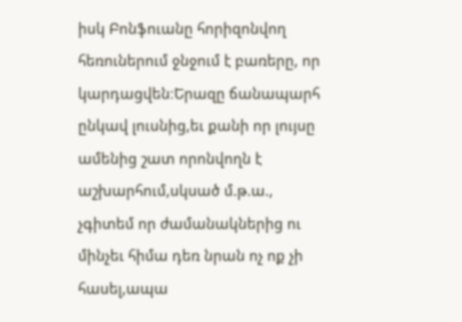իսկ Բոնֆուանը հորիզոնվող հեռուներում ջնջում է բառերը, որ կարդացվեն։Երազը ճանապարհ ընկավ լուսնից,եւ քանի որ լույսը ամենից շատ որոնվողն է աշխարհում,սկսած մ.թ.ա., չգիտեմ որ ժամանակներից ու մինչեւ հիմա դեռ նրան ոչ ոք չի հասել,ապա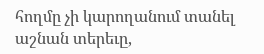հողմը չի կարողանում տանել աշնան տերեւը,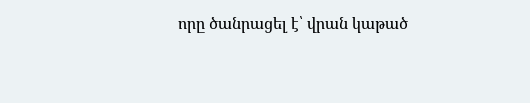որը ծանրացել է՝ վրան կաթած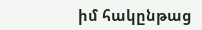իմ հակընթաց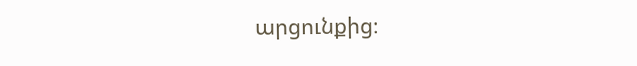արցունքից։